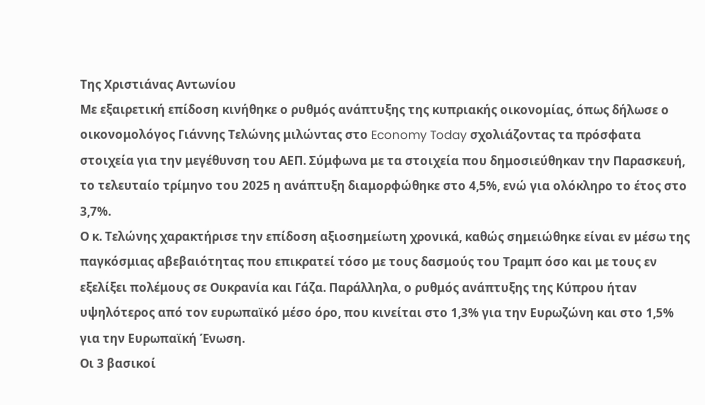Της Χριστιάνας Αντωνίου
Με εξαιρετική επίδοση κινήθηκε ο ρυθμός ανάπτυξης της κυπριακής οικονομίας, όπως δήλωσε ο οικονομολόγος Γιάννης Τελώνης μιλώντας στο Economy Today σχολιάζοντας τα πρόσφατα στοιχεία για την μεγέθυνση του ΑΕΠ. Σύμφωνα με τα στοιχεία που δημοσιεύθηκαν την Παρασκευή, το τελευταίο τρίμηνο του 2025 η ανάπτυξη διαμορφώθηκε στο 4,5%, ενώ για ολόκληρο το έτος στο 3,7%.
Ο κ. Τελώνης χαρακτήρισε την επίδοση αξιοσημείωτη χρονικά, καθώς σημειώθηκε είναι εν μέσω της παγκόσμιας αβεβαιότητας που επικρατεί τόσο με τους δασμούς του Τραμπ όσο και με τους εν εξελίξει πολέμους σε Ουκρανία και Γάζα. Παράλληλα, ο ρυθμός ανάπτυξης της Κύπρου ήταν υψηλότερος από τον ευρωπαϊκό μέσο όρο, που κινείται στο 1,3% για την Ευρωζώνη και στο 1,5% για την Ευρωπαϊκή Ένωση.
Οι 3 βασικοί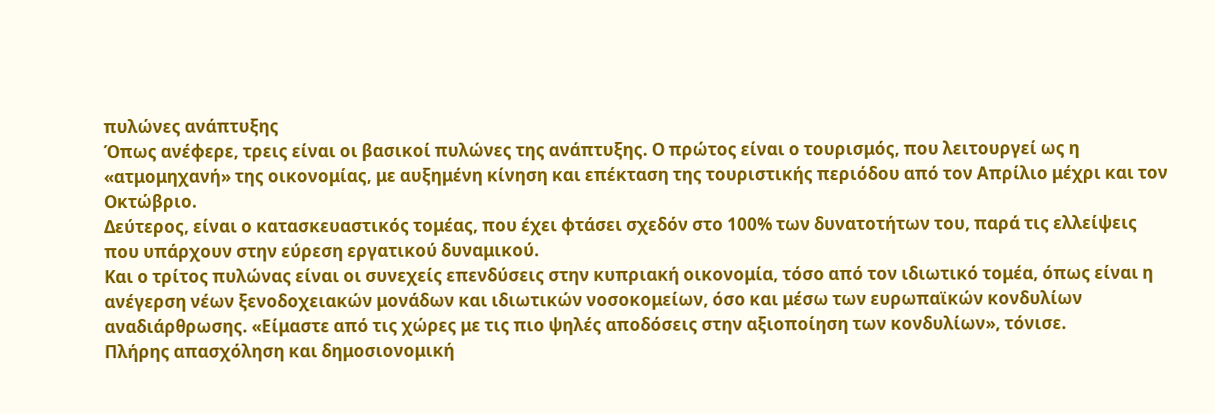πυλώνες ανάπτυξης
Όπως ανέφερε, τρεις είναι οι βασικοί πυλώνες της ανάπτυξης. Ο πρώτος είναι ο τουρισμός, που λειτουργεί ως η «ατμομηχανή» της οικονομίας, με αυξημένη κίνηση και επέκταση της τουριστικής περιόδου από τον Απρίλιο μέχρι και τον Οκτώβριο.
Δεύτερος, είναι ο κατασκευαστικός τομέας, που έχει φτάσει σχεδόν στο 100% των δυνατοτήτων του, παρά τις ελλείψεις που υπάρχουν στην εύρεση εργατικού δυναμικού.
Και ο τρίτος πυλώνας είναι οι συνεχείς επενδύσεις στην κυπριακή οικονομία, τόσο από τον ιδιωτικό τομέα, όπως είναι η ανέγερση νέων ξενοδοχειακών μονάδων και ιδιωτικών νοσοκομείων, όσο και μέσω των ευρωπαϊκών κονδυλίων αναδιάρθρωσης. «Είμαστε από τις χώρες με τις πιο ψηλές αποδόσεις στην αξιοποίηση των κονδυλίων», τόνισε.
Πλήρης απασχόληση και δημοσιονομική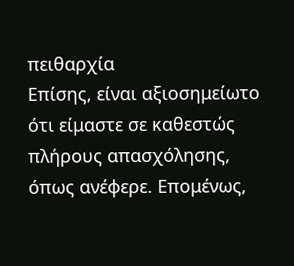πειθαρχία
Επίσης, είναι αξιοσημείωτο ότι είμαστε σε καθεστώς πλήρους απασχόλησης, όπως ανέφερε. Επομένως,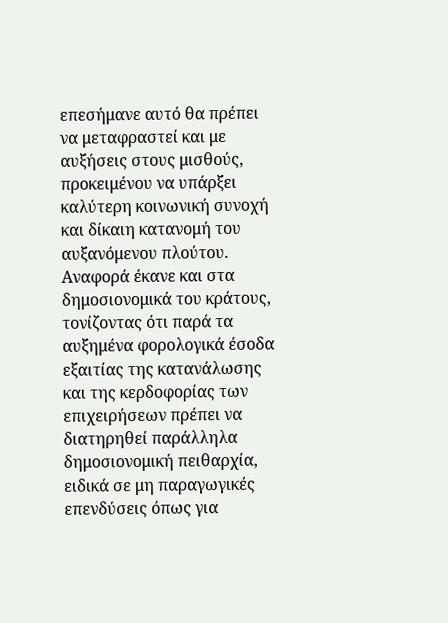επεσήμανε αυτό θα πρέπει να μεταφραστεί και με αυξήσεις στους μισθούς, προκειμένου να υπάρξει καλύτερη κοινωνική συνοχή και δίκαιη κατανομή του αυξανόμενου πλούτου.
Αναφορά έκανε και στα δημοσιονομικά του κράτους, τονίζοντας ότι παρά τα αυξημένα φορολογικά έσοδα εξαιτίας της κατανάλωσης και της κερδοφορίας των επιχειρήσεων πρέπει να διατηρηθεί παράλληλα δημοσιονομική πειθαρχία, ειδικά σε μη παραγωγικές επενδύσεις όπως για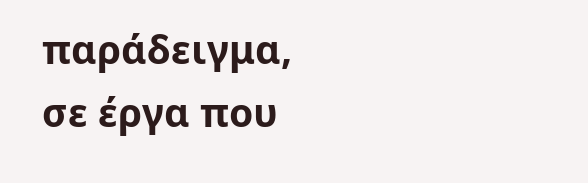παράδειγμα, σε έργα που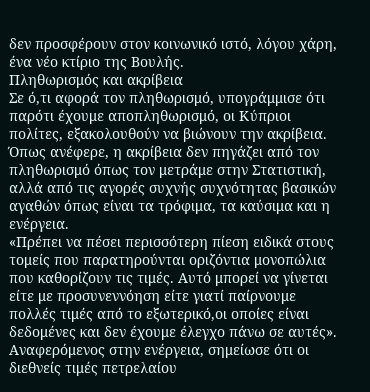δεν προσφέρουν στον κοινωνικό ιστό, λόγου χάρη, ένα νέο κτίριο της Βουλής.
Πληθωρισμός και ακρίβεια
Σε ό,τι αφορά τον πληθωρισμό, υπογράμμισε ότι παρότι έχουμε αποπληθωρισμό, οι Κύπριοι πολίτες, εξακολουθούν να βιώνουν την ακρίβεια. Όπως ανέφερε, η ακρίβεια δεν πηγάζει από τον πληθωρισμό όπως τον μετράμε στην Στατιστική, αλλά από τις αγορές συχνής συχνότητας βασικών αγαθών όπως είναι τα τρόφιμα, τα καύσιμα και η ενέργεια.
«Πρέπει να πέσει περισσότερη πίεση ειδικά στους τομείς που παρατηρούνται οριζόντια μονοπώλια που καθορίζουν τις τιμές. Αυτό μπορεί να γίνεται είτε με προσυνεννόηση είτε γιατί παίρνουμε πολλές τιμές από το εξωτερικό,οι οποίες είναι δεδομένες και δεν έχουμε έλεγχο πάνω σε αυτές».
Αναφερόμενος στην ενέργεια, σημείωσε ότι οι διεθνείς τιμές πετρελαίου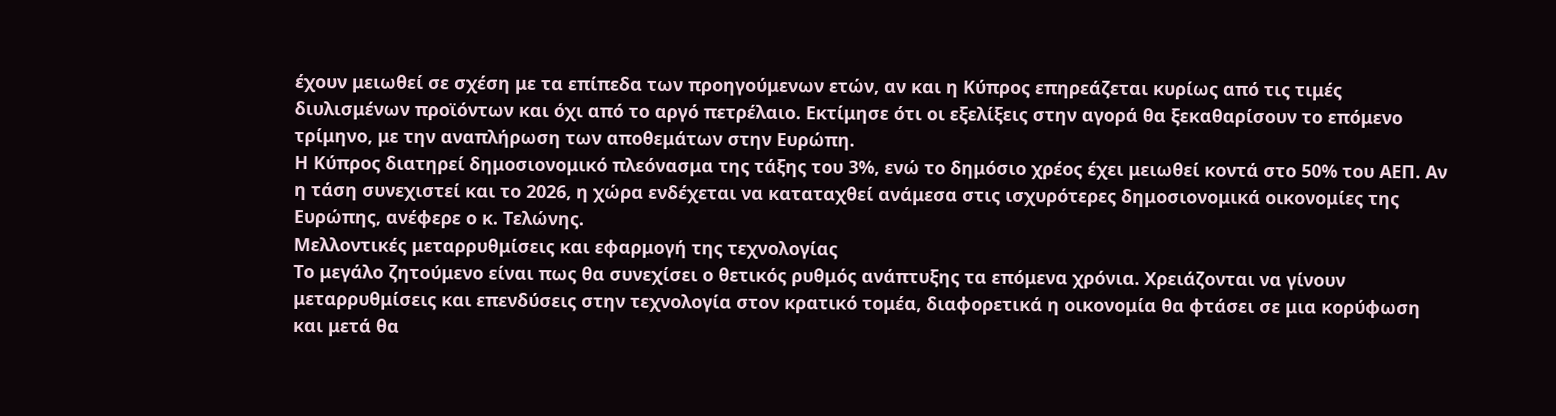έχουν μειωθεί σε σχέση με τα επίπεδα των προηγούμενων ετών, αν και η Κύπρος επηρεάζεται κυρίως από τις τιμές διυλισμένων προϊόντων και όχι από το αργό πετρέλαιο. Εκτίμησε ότι οι εξελίξεις στην αγορά θα ξεκαθαρίσουν το επόμενο τρίμηνο, με την αναπλήρωση των αποθεμάτων στην Ευρώπη.
Η Κύπρος διατηρεί δημοσιονομικό πλεόνασμα της τάξης του 3%, ενώ το δημόσιο χρέος έχει μειωθεί κοντά στο 50% του ΑΕΠ. Αν η τάση συνεχιστεί και το 2026, η χώρα ενδέχεται να καταταχθεί ανάμεσα στις ισχυρότερες δημοσιονομικά οικονομίες της Ευρώπης, ανέφερε ο κ. Τελώνης.
Μελλοντικές μεταρρυθμίσεις και εφαρμογή της τεχνολογίας
Το μεγάλο ζητούμενο είναι πως θα συνεχίσει ο θετικός ρυθμός ανάπτυξης τα επόμενα χρόνια. Χρειάζονται να γίνουν μεταρρυθμίσεις και επενδύσεις στην τεχνολογία στον κρατικό τομέα, διαφορετικά η οικονομία θα φτάσει σε μια κορύφωση και μετά θα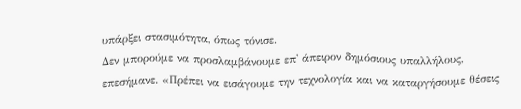υπάρξει στασιμότητα, όπως τόνισε.
Δεν μπορούμε να προσλαμβάνουμε επ' άπειρον δημόσιους υπαλλήλους, επεσήμανε. «Πρέπει να εισάγουμε την τεχνολογία και να καταργήσουμε θέσεις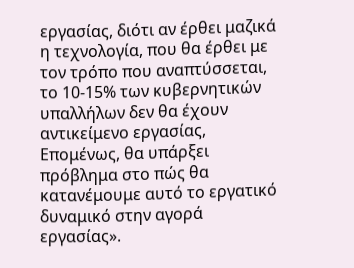εργασίας, διότι αν έρθει μαζικά η τεχνολογία, που θα έρθει με τον τρόπο που αναπτύσσεται, το 10-15% των κυβερνητικών υπαλλήλων δεν θα έχουν αντικείμενο εργασίας, Επομένως, θα υπάρξει πρόβλημα στο πώς θα κατανέμουμε αυτό το εργατικό δυναμικό στην αγορά εργασίας».